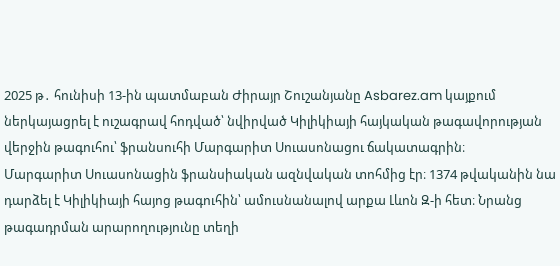2025 թ․ հունիսի 13-ին պատմաբան Ժիրայր Շուշանյանը Asbarez.am կայքում ներկայացրել է ուշագրավ հոդված՝ նվիրված Կիլիկիայի հայկական թագավորության վերջին թագուհու՝ ֆրանսուհի Մարգարիտ Սուասոնացու ճակատագրին։
Մարգարիտ Սուասոնացին ֆրանսիական ազնվական տոհմից էր։ 1374 թվականին նա դարձել է Կիլիկիայի հայոց թագուհին՝ ամուսնանալով արքա Լևոն Զ-ի հետ։ Նրանց թագադրման արարողությունը տեղի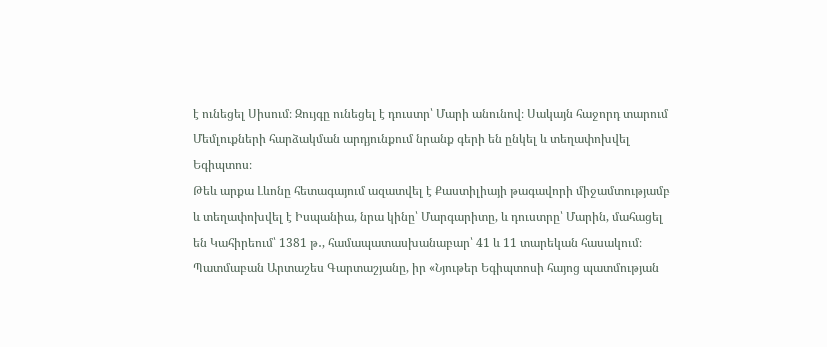է ունեցել Սիսում։ Զույգը ունեցել է դուստր՝ Մարի անունով։ Սակայն հաջորդ տարում Մեմլուքների հարձակման արդյունքում նրանք գերի են ընկել և տեղափոխվել Եգիպտոս։
Թեև արքա Լևոնը հետագայում ազատվել է Քաստիլիայի թագավորի միջամտությամբ և տեղափոխվել է Իսպանիա, նրա կինը՝ Մարգարիտը, և դուստրը՝ Մարին, մահացել են Կահիրեում՝ 1381 թ․, համապատասխանաբար՝ 41 և 11 տարեկան հասակում։
Պատմաբան Արտաշես Գարտաշյանը, իր «Նյութեր Եգիպտոսի հայոց պատմության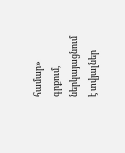համար» գրքում, ներկայացնում է տվյալներ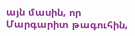այն մասին, որ Մարգարիտ թագուհին,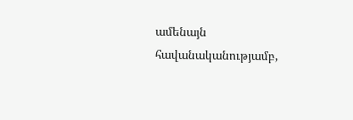ամենայն հավանականությամբ,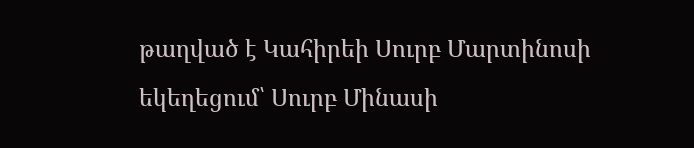թաղված է Կահիրեի Սուրբ Մարտինոսի եկեղեցում՝ Սուրբ Մինասի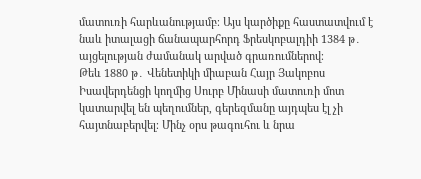մատուռի հարևանությամբ։ Այս կարծիքը հաստատվում է նաև իտալացի ճանապարհորդ Ֆրեսկոբալդիի 1384 թ․ այցելության ժամանակ արված գրառումներով։
Թեև 1880 թ․ Վենետիկի միաբան Հայր Յակոբոս Իսավերդենցի կողմից Սուրբ Մինասի մատուռի մոտ կատարվել են պեղումներ, գերեզմանը այդպես էլ չի հայտնաբերվել։ Մինչ օրս թագուհու և նրա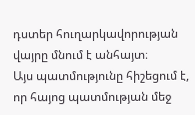դստեր հուղարկավորության վայրը մնում է անհայտ։
Այս պատմությունը հիշեցում է, որ հայոց պատմության մեջ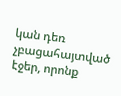կան դեռ չբացահայտված էջեր, որոնք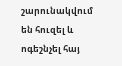շարունակվում են հուզել և ոգեշնչել հայ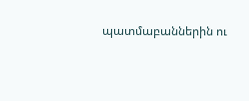պատմաբաններին ու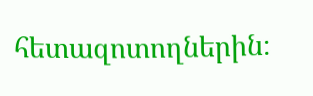հետազոտողներին։